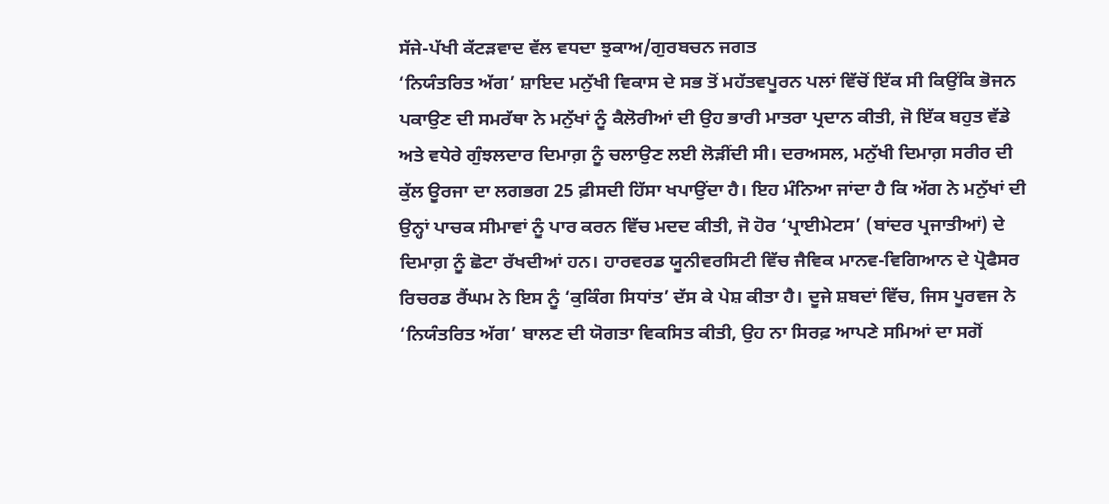ਸੱਜੇ-ਪੱਖੀ ਕੱਟੜਵਾਦ ਵੱਲ ਵਧਦਾ ਝੁਕਾਅ/ਗੁਰਬਚਨ ਜਗਤ
‘ਨਿਯੰਤਰਿਤ ਅੱਗ’ ਸ਼ਾਇਦ ਮਨੁੱਖੀ ਵਿਕਾਸ ਦੇ ਸਭ ਤੋਂ ਮਹੱਤਵਪੂਰਨ ਪਲਾਂ ਵਿੱਚੋਂ ਇੱਕ ਸੀ ਕਿਉਂਕਿ ਭੋਜਨ ਪਕਾਉਣ ਦੀ ਸਮਰੱਥਾ ਨੇ ਮਨੁੱਖਾਂ ਨੂੰ ਕੈਲੋਰੀਆਂ ਦੀ ਉਹ ਭਾਰੀ ਮਾਤਰਾ ਪ੍ਰਦਾਨ ਕੀਤੀ, ਜੋ ਇੱਕ ਬਹੁਤ ਵੱਡੇ ਅਤੇ ਵਧੇਰੇ ਗੁੰਝਲਦਾਰ ਦਿਮਾਗ਼ ਨੂੰ ਚਲਾਉਣ ਲਈ ਲੋੜੀਂਦੀ ਸੀ। ਦਰਅਸਲ, ਮਨੁੱਖੀ ਦਿਮਾਗ਼ ਸਰੀਰ ਦੀ ਕੁੱਲ ਊਰਜਾ ਦਾ ਲਗਭਗ 25 ਫ਼ੀਸਦੀ ਹਿੱਸਾ ਖਪਾਉਂਦਾ ਹੈ। ਇਹ ਮੰਨਿਆ ਜਾਂਦਾ ਹੈ ਕਿ ਅੱਗ ਨੇ ਮਨੁੱਖਾਂ ਦੀ ਉਨ੍ਹਾਂ ਪਾਚਕ ਸੀਮਾਵਾਂ ਨੂੰ ਪਾਰ ਕਰਨ ਵਿੱਚ ਮਦਦ ਕੀਤੀ, ਜੋ ਹੋਰ ‘ਪ੍ਰਾਈਮੇਟਸ’ (ਬਾਂਦਰ ਪ੍ਰਜਾਤੀਆਂ) ਦੇ ਦਿਮਾਗ਼ ਨੂੰ ਛੋਟਾ ਰੱਖਦੀਆਂ ਹਨ। ਹਾਰਵਰਡ ਯੂਨੀਵਰਸਿਟੀ ਵਿੱਚ ਜੈਵਿਕ ਮਾਨਵ-ਵਿਗਿਆਨ ਦੇ ਪ੍ਰੋਫੈਸਰ ਰਿਚਰਡ ਰੈਂਘਮ ਨੇ ਇਸ ਨੂੰ ‘ਕੁਕਿੰਗ ਸਿਧਾਂਤ’ ਦੱਸ ਕੇ ਪੇਸ਼ ਕੀਤਾ ਹੈ। ਦੂਜੇ ਸ਼ਬਦਾਂ ਵਿੱਚ, ਜਿਸ ਪੂਰਵਜ ਨੇ ‘ਨਿਯੰਤਰਿਤ ਅੱਗ’ ਬਾਲਣ ਦੀ ਯੋਗਤਾ ਵਿਕਸਿਤ ਕੀਤੀ, ਉਹ ਨਾ ਸਿਰਫ਼ ਆਪਣੇ ਸਮਿਆਂ ਦਾ ਸਗੋਂ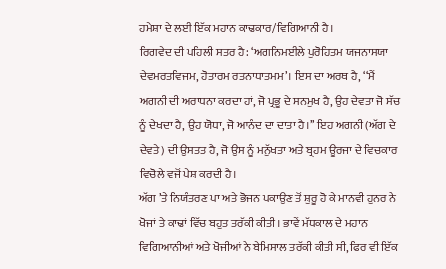ਹਮੇਸ਼ਾ ਦੇ ਲਈ ਇੱਕ ਮਹਾਨ ਕਾਢਕਾਰ/ਵਿਗਿਆਨੀ ਹੈ।
ਰਿਗਵੇਦ ਦੀ ਪਹਿਲੀ ਸਤਰ ਹੈ: ‘ਅਗਨਿਮਈਲੇ ਪੁਰੋਹਿਤਮ ਯਜਨਾਸਯਾ ਦੇਵਮਰਤਵਿਜਮ, ਹੋਤਾਰਮ ਰਤਨਾਧਾਤਮਮ’। ਇਸ ਦਾ ਅਰਥ ਹੈ, ‘‘ਮੈਂ ਅਗਨੀ ਦੀ ਅਰਾਧਨਾ ਕਰਦਾ ਹਾਂ, ਜੋ ਪ੍ਰਭੂ ਦੇ ਸਨਮੁਖ ਹੈ, ਉਹ ਦੇਵਤਾ ਜੋ ਸੱਚ ਨੂੰ ਦੇਖਦਾ ਹੈ, ਉਹ ਯੋਧਾ, ਜੋ ਆਨੰਦ ਦਾ ਦਾਤਾ ਹੈ।’’ ਇਹ ਅਗਨੀ (ਅੱਗ ਦੇ ਦੇਵਤੇ) ਦੀ ਉਸਤਤ ਹੈ, ਜੋ ਉਸ ਨੂੰ ਮਨੁੱਖਤਾ ਅਤੇ ਬ੍ਰਹਮ ਊਰਜਾ ਦੇ ਵਿਚਕਾਰ ਵਿਚੋਲੇ ਵਜੋਂ ਪੇਸ਼ ਕਰਦੀ ਹੈ।
ਅੱਗ ’ਤੇ ਨਿਯੰਤਰਣ ਪਾ ਅਤੇ ਭੋਜਨ ਪਕਾਉਣ ਤੋਂ ਸ਼ੁਰੂ ਹੋ ਕੇ ਮਾਨਵੀ ਹੁਨਰ ਨੇ ਖੋਜਾਂ ਤੇ ਕਾਢਾਂ ਵਿੱਚ ਬਹੁਤ ਤਰੱਕੀ ਕੀਤੀ। ਭਾਵੇਂ ਮੱਧਕਾਲ ਦੇ ਮਹਾਨ ਵਿਗਿਆਨੀਆਂ ਅਤੇ ਖੋਜੀਆਂ ਨੇ ਬੇਮਿਸਾਲ ਤਰੱਕੀ ਕੀਤੀ ਸੀ, ਫਿਰ ਵੀ ਇੱਕ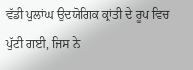ਵੱਡੀ ਪੁਲਾਂਘ ਉਦਯੋਗਿਕ ਕ੍ਰਾਂਤੀ ਦੇ ਰੂਪ ਵਿਚ ਪੁੱਟੀ ਗਈ, ਜਿਸ ਨੇ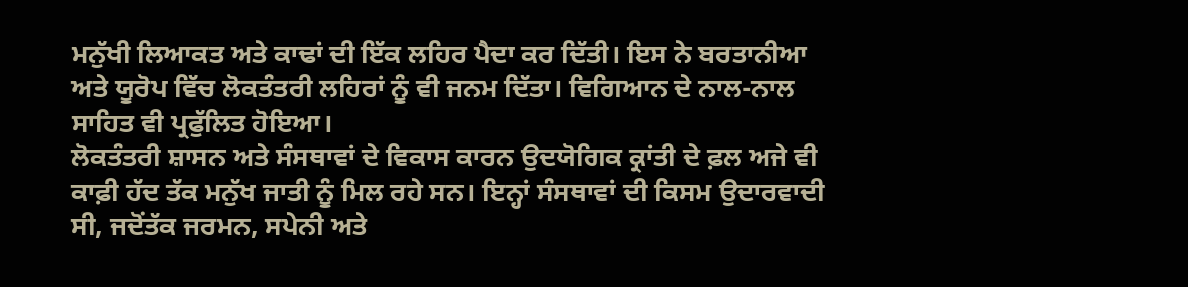ਮਨੁੱਖੀ ਲਿਆਕਤ ਅਤੇ ਕਾਢਾਂ ਦੀ ਇੱਕ ਲਹਿਰ ਪੈਦਾ ਕਰ ਦਿੱਤੀ। ਇਸ ਨੇ ਬਰਤਾਨੀਆ ਅਤੇ ਯੂਰੋਪ ਵਿੱਚ ਲੋਕਤੰਤਰੀ ਲਹਿਰਾਂ ਨੂੰ ਵੀ ਜਨਮ ਦਿੱਤਾ। ਵਿਗਿਆਨ ਦੇ ਨਾਲ-ਨਾਲ ਸਾਹਿਤ ਵੀ ਪ੍ਰਫੁੱਲਿਤ ਹੋਇਆ।
ਲੋਕਤੰਤਰੀ ਸ਼ਾਸਨ ਅਤੇ ਸੰਸਥਾਵਾਂ ਦੇ ਵਿਕਾਸ ਕਾਰਨ ਉਦਯੋਗਿਕ ਕ੍ਰਾਂਤੀ ਦੇ ਫ਼ਲ ਅਜੇ ਵੀ ਕਾਫ਼ੀ ਹੱਦ ਤੱਕ ਮਨੁੱਖ ਜਾਤੀ ਨੂੰ ਮਿਲ ਰਹੇ ਸਨ। ਇਨ੍ਹਾਂ ਸੰਸਥਾਵਾਂ ਦੀ ਕਿਸਮ ਉਦਾਰਵਾਦੀ ਸੀ, ਜਦੋਂਤੱਕ ਜਰਮਨ, ਸਪੇਨੀ ਅਤੇ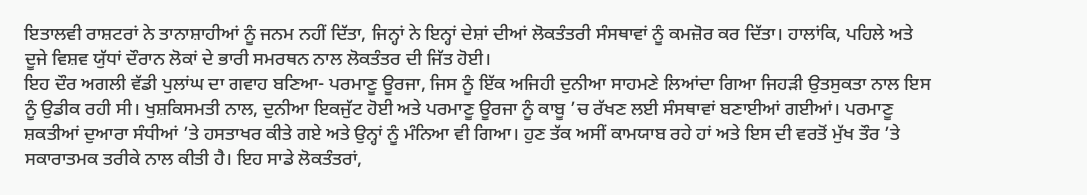ਇਤਾਲਵੀ ਰਾਸ਼ਟਰਾਂ ਨੇ ਤਾਨਾਸ਼ਾਹੀਆਂ ਨੂੰ ਜਨਮ ਨਹੀਂ ਦਿੱਤਾ, ਜਿਨ੍ਹਾਂ ਨੇ ਇਨ੍ਹਾਂ ਦੇਸ਼ਾਂ ਦੀਆਂ ਲੋਕਤੰਤਰੀ ਸੰਸਥਾਵਾਂ ਨੂੰ ਕਮਜ਼ੋਰ ਕਰ ਦਿੱਤਾ। ਹਾਲਾਂਕਿ, ਪਹਿਲੇ ਅਤੇ ਦੂਜੇ ਵਿਸ਼ਵ ਯੁੱਧਾਂ ਦੌਰਾਨ ਲੋਕਾਂ ਦੇ ਭਾਰੀ ਸਮਰਥਨ ਨਾਲ ਲੋਕਤੰਤਰ ਦੀ ਜਿੱਤ ਹੋਈ।
ਇਹ ਦੌਰ ਅਗਲੀ ਵੱਡੀ ਪੁਲਾਂਘ ਦਾ ਗਵਾਹ ਬਣਿਆ- ਪਰਮਾਣੂ ਊਰਜਾ, ਜਿਸ ਨੂੰ ਇੱਕ ਅਜਿਹੀ ਦੁਨੀਆ ਸਾਹਮਣੇ ਲਿਆਂਦਾ ਗਿਆ ਜਿਹੜੀ ਉਤਸੁਕਤਾ ਨਾਲ ਇਸ ਨੂੰ ਉਡੀਕ ਰਹੀ ਸੀ। ਖੁਸ਼ਕਿਸਮਤੀ ਨਾਲ, ਦੁਨੀਆ ਇਕਜੁੱਟ ਹੋਈ ਅਤੇ ਪਰਮਾਣੂ ਊਰਜਾ ਨੂੰ ਕਾਬੂ ’ਚ ਰੱਖਣ ਲਈ ਸੰਸਥਾਵਾਂ ਬਣਾਈਆਂ ਗਈਆਂ। ਪਰਮਾਣੂ ਸ਼ਕਤੀਆਂ ਦੁਆਰਾ ਸੰਧੀਆਂ ’ਤੇ ਹਸਤਾਖਰ ਕੀਤੇ ਗਏ ਅਤੇ ਉਨ੍ਹਾਂ ਨੂੰ ਮੰਨਿਆ ਵੀ ਗਿਆ। ਹੁਣ ਤੱਕ ਅਸੀਂ ਕਾਮਯਾਬ ਰਹੇ ਹਾਂ ਅਤੇ ਇਸ ਦੀ ਵਰਤੋਂ ਮੁੱਖ ਤੌਰ ’ਤੇ ਸਕਾਰਾਤਮਕ ਤਰੀਕੇ ਨਾਲ ਕੀਤੀ ਹੈ। ਇਹ ਸਾਡੇ ਲੋਕਤੰਤਰਾਂ,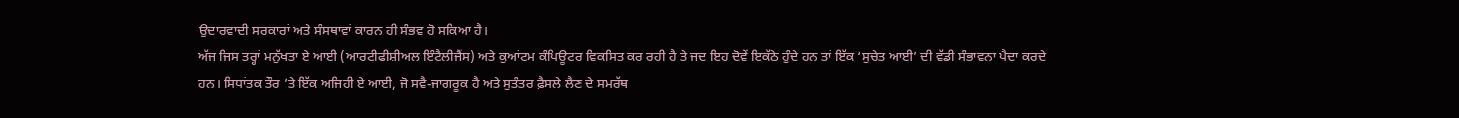ਉਦਾਰਵਾਦੀ ਸਰਕਾਰਾਂ ਅਤੇ ਸੰਸਥਾਵਾਂ ਕਾਰਨ ਹੀ ਸੰਭਵ ਹੋ ਸਕਿਆ ਹੈ।
ਅੱਜ ਜਿਸ ਤਰ੍ਹਾਂ ਮਨੁੱਖਤਾ ਏ ਆਈ (ਆਰਟੀਫੀਸ਼ੀਅਲ ਇੰਟੈਲੀਜੈਂਸ) ਅਤੇ ਕੁਆਂਟਮ ਕੰਪਿਊਟਰ ਵਿਕਸਿਤ ਕਰ ਰਹੀ ਹੈ ਤੇ ਜਦ ਇਹ ਦੋਵੇਂ ਇਕੱਠੇ ਹੁੰਦੇ ਹਨ ਤਾਂ ਇੱਕ ‘ਸੁਚੇਤ ਆਈ’ ਦੀ ਵੱਡੀ ਸੰਭਾਵਨਾ ਪੈਦਾ ਕਰਦੇ ਹਨ। ਸਿਧਾਂਤਕ ਤੌਰ ’ਤੇ ਇੱਕ ਅਜਿਹੀ ਏ ਆਈ, ਜੋ ਸਵੈ-ਜਾਗਰੂਕ ਹੈ ਅਤੇ ਸੁਤੰਤਰ ਫ਼ੈਸਲੇ ਲੈਣ ਦੇ ਸਮਰੱਥ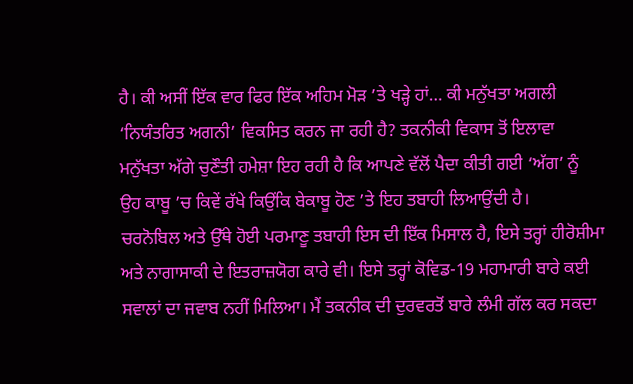ਹੈ। ਕੀ ਅਸੀਂ ਇੱਕ ਵਾਰ ਫਿਰ ਇੱਕ ਅਹਿਮ ਮੋੜ ’ਤੇ ਖੜ੍ਹੇ ਹਾਂ… ਕੀ ਮਨੁੱਖਤਾ ਅਗਲੀ ‘ਨਿਯੰਤਰਿਤ ਅਗਨੀ’ ਵਿਕਸਿਤ ਕਰਨ ਜਾ ਰਹੀ ਹੈ? ਤਕਨੀਕੀ ਵਿਕਾਸ ਤੋਂ ਇਲਾਵਾ ਮਨੁੱਖਤਾ ਅੱਗੇ ਚੁਣੌਤੀ ਹਮੇਸ਼ਾ ਇਹ ਰਹੀ ਹੈ ਕਿ ਆਪਣੇ ਵੱਲੋਂ ਪੈਦਾ ਕੀਤੀ ਗਈ ‘ਅੱਗ’ ਨੂੰ ਉਹ ਕਾਬੂ ’ਚ ਕਿਵੇਂ ਰੱਖੇ ਕਿਉਂਕਿ ਬੇਕਾਬੂ ਹੋਣ ’ਤੇ ਇਹ ਤਬਾਹੀ ਲਿਆਉਂਦੀ ਹੈ।
ਚਰਨੋਬਿਲ ਅਤੇ ਉੱਥੇ ਹੋਈ ਪਰਮਾਣੂ ਤਬਾਹੀ ਇਸ ਦੀ ਇੱਕ ਮਿਸਾਲ ਹੈ, ਇਸੇ ਤਰ੍ਹਾਂ ਹੀਰੋਸ਼ੀਮਾ ਅਤੇ ਨਾਗਾਸਾਕੀ ਦੇ ਇਤਰਾਜ਼ਯੋਗ ਕਾਰੇ ਵੀ। ਇਸੇ ਤਰ੍ਹਾਂ ਕੋਵਿਡ-19 ਮਹਾਮਾਰੀ ਬਾਰੇ ਕਈ ਸਵਾਲਾਂ ਦਾ ਜਵਾਬ ਨਹੀਂ ਮਿਲਿਆ। ਮੈਂ ਤਕਨੀਕ ਦੀ ਦੁਰਵਰਤੋਂ ਬਾਰੇ ਲੰਮੀ ਗੱਲ ਕਰ ਸਕਦਾ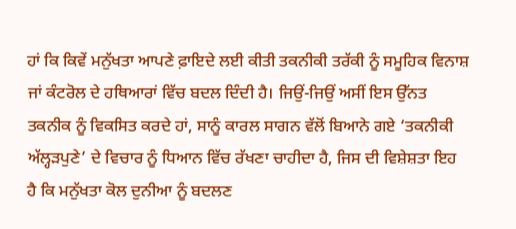ਹਾਂ ਕਿ ਕਿਵੇਂ ਮਨੁੱਖਤਾ ਆਪਣੇ ਫ਼ਾਇਦੇ ਲਈ ਕੀਤੀ ਤਕਨੀਕੀ ਤਰੱਕੀ ਨੂੰ ਸਮੂਹਿਕ ਵਿਨਾਸ਼ ਜਾਂ ਕੰਟਰੋਲ ਦੇ ਹਥਿਆਰਾਂ ਵਿੱਚ ਬਦਲ ਦਿੰਦੀ ਹੈ। ਜਿਉਂ-ਜਿਉਂ ਅਸੀਂ ਇਸ ਉੱਨਤ ਤਕਨੀਕ ਨੂੰ ਵਿਕਸਿਤ ਕਰਦੇ ਹਾਂ, ਸਾਨੂੰ ਕਾਰਲ ਸਾਗਨ ਵੱਲੋਂ ਬਿਆਨੇ ਗਏ ‘ਤਕਨੀਕੀ ਅੱਲ੍ਹੜਪੁਣੇ’ ਦੇ ਵਿਚਾਰ ਨੂੰ ਧਿਆਨ ਵਿੱਚ ਰੱਖਣਾ ਚਾਹੀਦਾ ਹੈ, ਜਿਸ ਦੀ ਵਿਸ਼ੇਸ਼ਤਾ ਇਹ ਹੈ ਕਿ ਮਨੁੱਖਤਾ ਕੋਲ ਦੁਨੀਆ ਨੂੰ ਬਦਲਣ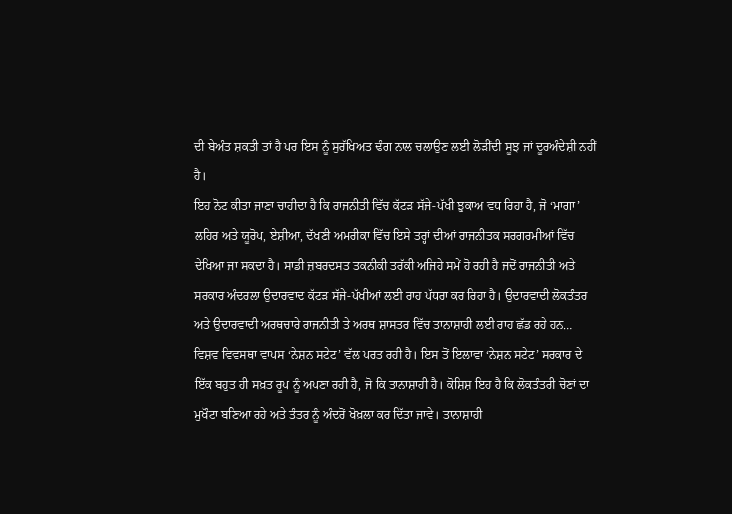ਦੀ ਬੇਅੰਤ ਸ਼ਕਤੀ ਤਾਂ ਹੈ ਪਰ ਇਸ ਨੂੰ ਸੁਰੱਖਿਅਤ ਢੰਗ ਨਾਲ ਚਲਾਉਣ ਲਈ ਲੋੜੀਂਦੀ ਸੂਝ ਜਾਂ ਦੂਰਅੰਦੇਸ਼ੀ ਨਹੀਂ ਹੈ।
ਇਹ ਨੋਟ ਕੀਤਾ ਜਾਣਾ ਚਾਹੀਦਾ ਹੈ ਕਿ ਰਾਜਨੀਤੀ ਵਿੱਚ ਕੱਟੜ ਸੱਜੇ-ਪੱਖੀ ਝੁਕਾਅ ਵਧ ਰਿਹਾ ਹੈ, ਜੋ ‘ਮਾਗਾ’ ਲਹਿਰ ਅਤੇ ਯੂਰੋਪ, ਏਸ਼ੀਆ, ਦੱਖਣੀ ਅਮਰੀਕਾ ਵਿੱਚ ਇਸੇ ਤਰ੍ਹਾਂ ਦੀਆਂ ਰਾਜਨੀਤਕ ਸਰਗਰਮੀਆਂ ਵਿੱਚ ਦੇਖਿਆ ਜਾ ਸਕਦਾ ਹੈ। ਸਾਡੀ ਜ਼ਬਰਦਸਤ ਤਕਨੀਕੀ ਤਰੱਕੀ ਅਜਿਹੇ ਸਮੇਂ ਹੋ ਰਹੀ ਹੈ ਜਦੋਂ ਰਾਜਨੀਤੀ ਅਤੇ ਸਰਕਾਰ ਅੰਦਰਲਾ ਉਦਾਰਵਾਦ ਕੱਟੜ ਸੱਜੇ-ਪੱਖੀਆਂ ਲਈ ਰਾਹ ਪੱਧਰਾ ਕਰ ਰਿਹਾ ਹੈ। ਉਦਾਰਵਾਦੀ ਲੋਕਤੰਤਰ ਅਤੇ ਉਦਾਰਵਾਦੀ ਅਰਥਚਾਰੇ ਰਾਜਨੀਤੀ ਤੇ ਅਰਥ ਸ਼ਾਸਤਰ ਵਿੱਚ ਤਾਨਾਸ਼ਾਹੀ ਲਈ ਰਾਹ ਛੱਡ ਰਹੇ ਹਨ… ਵਿਸ਼ਵ ਵਿਵਸਥਾ ਵਾਪਸ ‘ਨੇਸ਼ਨ ਸਟੇਟ’ ਵੱਲ ਪਰਤ ਰਹੀ ਹੈ। ਇਸ ਤੋਂ ਇਲਾਵਾ ‘ਨੇਸ਼ਨ ਸਟੇਟ’ ਸਰਕਾਰ ਦੇ ਇੱਕ ਬਹੁਤ ਹੀ ਸਖ਼ਤ ਰੂਪ ਨੂੰ ਅਪਣਾ ਰਹੀ ਹੈ, ਜੋ ਕਿ ਤਾਨਾਸ਼ਾਹੀ ਹੈ। ਕੋਸ਼ਿਸ਼ ਇਹ ਹੈ ਕਿ ਲੋਕਤੰਤਰੀ ਚੋਣਾਂ ਦਾ ਮੁਖੌਟਾ ਬਣਿਆ ਰਹੇ ਅਤੇ ਤੰਤਰ ਨੂੰ ਅੰਦਰੋਂ ਖੋਖ਼ਲਾ ਕਰ ਦਿੱਤਾ ਜਾਵੇ। ਤਾਨਾਸ਼ਾਹੀ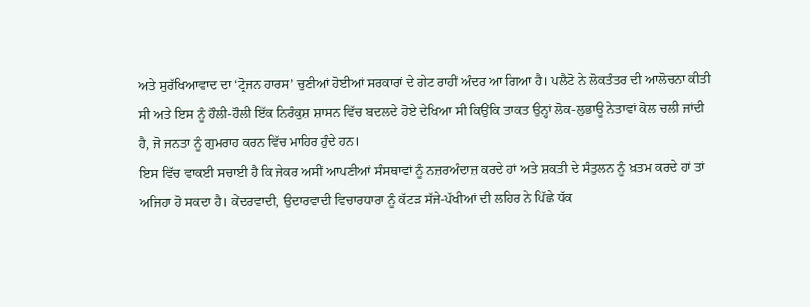ਅਤੇ ਸੁਰੱਖਿਆਵਾਦ ਦਾ ‘ਟ੍ਰੋਜਨ ਹਾਰਸ’ ਚੁਣੀਆਂ ਹੋਈਆਂ ਸਰਕਾਰਾਂ ਦੇ ਗੇਟ ਰਾਹੀਂ ਅੰਦਰ ਆ ਗਿਆ ਹੈ। ਪਲੈਟੋ ਨੇ ਲੋਕਤੰਤਰ ਦੀ ਆਲੋਚਨਾ ਕੀਤੀ ਸੀ ਅਤੇ ਇਸ ਨੂੰ ਹੌਲੀ-ਹੌਲੀ ਇੱਕ ਨਿਰੰਕੁਸ਼ ਸ਼ਾਸਨ ਵਿੱਚ ਬਦਲਦੇ ਹੋਏ ਦੇਖਿਆ ਸੀ ਕਿਉਂਕਿ ਤਾਕਤ ਉਨ੍ਹਾਂ ਲੋਕ-ਲੁਭਾਊ ਨੇਤਾਵਾਂ ਕੋਲ ਚਲੀ ਜਾਂਦੀ ਹੈ, ਜੋ ਜਨਤਾ ਨੂੰ ਗੁਮਰਾਹ ਕਰਨ ਵਿੱਚ ਮਾਹਿਰ ਹੁੰਦੇ ਹਨ।
ਇਸ ਵਿੱਚ ਵਾਕਈ ਸਚਾਈ ਹੈ ਕਿ ਜੇਕਰ ਅਸੀਂ ਆਪਣੀਆਂ ਸੰਸਥਾਵਾਂ ਨੂੰ ਨਜ਼ਰਅੰਦਾਜ਼ ਕਰਦੇ ਹਾਂ ਅਤੇ ਸ਼ਕਤੀ ਦੇ ਸੰਤੁਲਨ ਨੂੰ ਖ਼ਤਮ ਕਰਦੇ ਹਾਂ ਤਾਂ ਅਜਿਹਾ ਹੋ ਸਕਦਾ ਹੈ। ਕੇਂਦਰਵਾਦੀ, ਉਦਾਰਵਾਦੀ ਵਿਚਾਰਧਾਰਾ ਨੂੰ ਕੱਟੜ ਸੱਜੇ-ਪੱਖੀਆਂ ਦੀ ਲਹਿਰ ਨੇ ਪਿੱਛੇ ਧੱਕ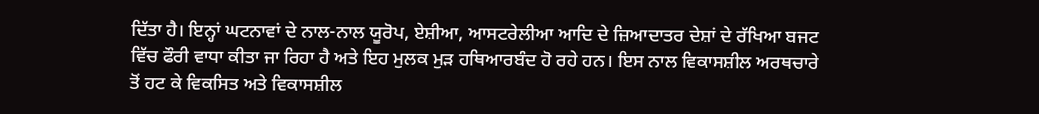ਦਿੱਤਾ ਹੈ। ਇਨ੍ਹਾਂ ਘਟਨਾਵਾਂ ਦੇ ਨਾਲ-ਨਾਲ ਯੂਰੋਪ, ਏਸ਼ੀਆ, ਆਸਟਰੇਲੀਆ ਆਦਿ ਦੇ ਜ਼ਿਆਦਾਤਰ ਦੇਸ਼ਾਂ ਦੇ ਰੱਖਿਆ ਬਜਟ ਵਿੱਚ ਫੌਰੀ ਵਾਧਾ ਕੀਤਾ ਜਾ ਰਿਹਾ ਹੈ ਅਤੇ ਇਹ ਮੁਲਕ ਮੁੜ ਹਥਿਆਰਬੰਦ ਹੋ ਰਹੇ ਹਨ। ਇਸ ਨਾਲ ਵਿਕਾਸਸ਼ੀਲ ਅਰਥਚਾਰੇ ਤੋਂ ਹਟ ਕੇ ਵਿਕਸਿਤ ਅਤੇ ਵਿਕਾਸਸ਼ੀਲ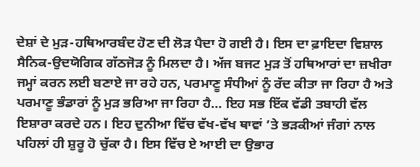ਦੇਸ਼ਾਂ ਦੇ ਮੁੜ-ਹਥਿਆਰਬੰਦ ਹੋਣ ਦੀ ਲੋੜ ਪੈਦਾ ਹੋ ਗਈ ਹੈ। ਇਸ ਦਾ ਫ਼ਾਇਦਾ ਵਿਸ਼ਾਲ ਸੈਨਿਕ-ਉਦਯੋਗਿਕ ਗੱਠਜੋੜ ਨੂੰ ਮਿਲਦਾ ਹੈ। ਅੱਜ ਬਜਟ ਮੁੜ ਤੋਂ ਹਥਿਆਰਾਂ ਦਾ ਜ਼ਖੀਰਾ ਜਮ੍ਹਾਂ ਕਰਨ ਲਈ ਬਣਾਏ ਜਾ ਰਹੇ ਹਨ, ਪਰਮਾਣੂ ਸੰਧੀਆਂ ਨੂੰ ਰੱਦ ਕੀਤਾ ਜਾ ਰਿਹਾ ਹੈ ਅਤੇ ਪਰਮਾਣੂ ਭੰਡਾਰਾਂ ਨੂੰ ਮੁੜ ਭਰਿਆ ਜਾ ਰਿਹਾ ਹੈ… ਇਹ ਸਭ ਇੱਕ ਵੱਡੀ ਤਬਾਹੀ ਵੱਲ ਇਸ਼ਾਰਾ ਕਰਦੇ ਹਨ। ਇਹ ਦੁਨੀਆ ਵਿੱਚ ਵੱਖ-ਵੱਖ ਥਾਵਾਂ ’ਤੇ ਭੜਕੀਆਂ ਜੰਗਾਂ ਨਾਲ ਪਹਿਲਾਂ ਹੀ ਸ਼ੁਰੂ ਹੋ ਚੁੱਕਾ ਹੈ। ਇਸ ਵਿੱਚ ਏ ਆਈ ਦਾ ਉਭਾਰ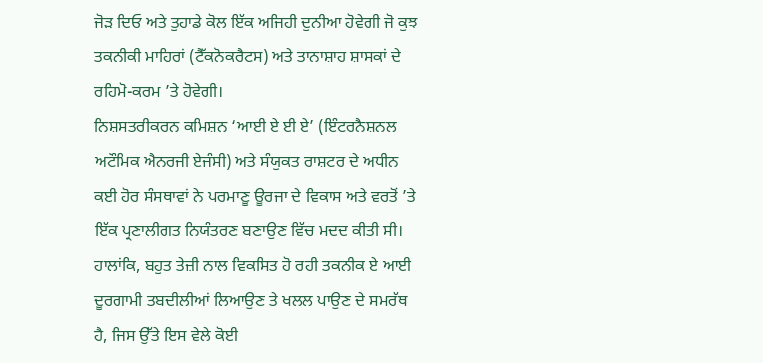ਜੋੜ ਦਿਓ ਅਤੇ ਤੁਹਾਡੇ ਕੋਲ ਇੱਕ ਅਜਿਹੀ ਦੁਨੀਆ ਹੋਵੇਗੀ ਜੋ ਕੁਝ ਤਕਨੀਕੀ ਮਾਹਿਰਾਂ (ਟੈੱਕਨੋਕਰੈਟਸ) ਅਤੇ ਤਾਨਾਸ਼ਾਹ ਸ਼ਾਸਕਾਂ ਦੇ ਰਹਿਮੋ-ਕਰਮ ’ਤੇ ਹੋਵੇਗੀ।
ਨਿਸ਼ਸਤਰੀਕਰਨ ਕਮਿਸ਼ਨ ‘ਆਈ ਏ ਈ ਏ’ (ਇੰਟਰਨੈਸ਼ਨਲ ਅਟੌਮਿਕ ਐਨਰਜੀ ਏਜੰਸੀ) ਅਤੇ ਸੰਯੁਕਤ ਰਾਸ਼ਟਰ ਦੇ ਅਧੀਨ ਕਈ ਹੋਰ ਸੰਸਥਾਵਾਂ ਨੇ ਪਰਮਾਣੂ ਊਰਜਾ ਦੇ ਵਿਕਾਸ ਅਤੇ ਵਰਤੋਂ ’ਤੇ ਇੱਕ ਪ੍ਰਣਾਲੀਗਤ ਨਿਯੰਤਰਣ ਬਣਾਉਣ ਵਿੱਚ ਮਦਦ ਕੀਤੀ ਸੀ। ਹਾਲਾਂਕਿ, ਬਹੁਤ ਤੇਜ਼ੀ ਨਾਲ ਵਿਕਸਿਤ ਹੋ ਰਹੀ ਤਕਨੀਕ ਏ ਆਈ ਦੂਰਗਾਮੀ ਤਬਦੀਲੀਆਂ ਲਿਆਉਣ ਤੇ ਖਲਲ ਪਾਉਣ ਦੇ ਸਮਰੱਥ ਹੈ, ਜਿਸ ਉੱਤੇ ਇਸ ਵੇਲੇ ਕੋਈ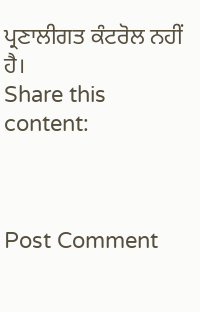ਪ੍ਰਣਾਲੀਗਤ ਕੰਟਰੋਲ ਨਹੀਂ ਹੈ।
Share this content:



Post Comment